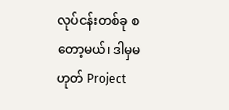လုပ်ငန်းတစ်ခု စတော့မယ်၊ ဒါမှမဟုတ် Project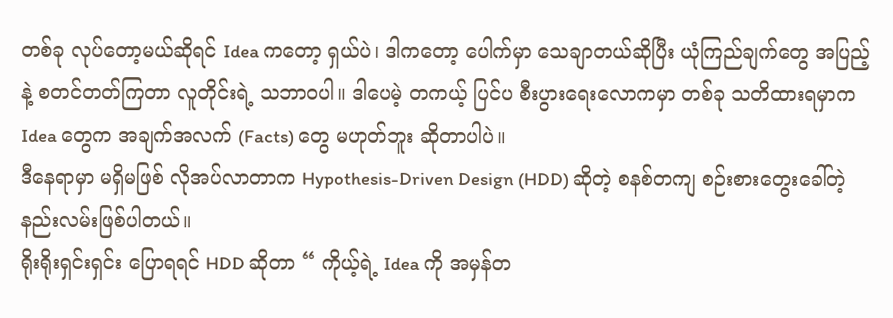တစ်ခု လုပ်တော့မယ်ဆိုရင် Idea ကတော့ ရှယ်ပဲ၊ ဒါကတော့ ပေါက်မှာ သေချာတယ်ဆိုပြီး ယုံကြည်ချက်တွေ အပြည့်နဲ့ စတင်တတ်ကြတာ လူတိုင်းရဲ့ သဘာဝပါ။ ဒါပေမဲ့ တကယ့် ပြင်ပ စီးပွားရေးလောကမှာ တစ်ခု သတိထားရမှာက Idea တွေက အချက်အလက် (Facts) တွေ မဟုတ်ဘူး ဆိုတာပါပဲ။
ဒီနေရာမှာ မရှိမဖြစ် လိုအပ်လာတာက Hypothesis-Driven Design (HDD) ဆိုတဲ့ စနစ်တကျ စဉ်းစားတွေးခေါ်တဲ့ နည်းလမ်းဖြစ်ပါတယ်။
ရိုးရိုးရှင်းရှင်း ပြောရရင် HDD ဆိုတာ “ ကိုယ့်ရဲ့ Idea ကို အမှန်တ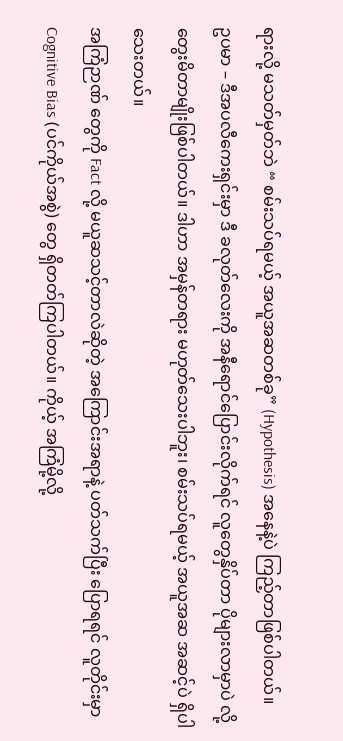ရားလို့ မသတ်မှတ်ဘဲ “ စမ်းသပ်ရမယ့် အယူအဆတစ်ခု” (Hypothesis) အနေနဲ့ပဲ ကြည့်တာဖြစ်ပါတယ်။
ဥပမာ – ဒီအပလီကေးရှင်းမှာ ဒီ ခလုတ်လေးကို အနီရောင်ပြောင်းလိုက်ရင် လူတွေနှိပ်တာ ပိုများလာမှာပဲ လို့ တွေးမိတာမျိုးဖြစ်ပါတယ်။ ဒါဟာ အမှန်တရား မဟုတ်သေးပါဘူး၊ စမ်းသပ်ရမယ့် အယူအဆ အဆင့်ပဲ ရှိပါသေးတယ်။
အကြံဉာဏ် တွေကို Fact လို့ မယူဆသင့်တာလဲဆိုတဲ့ အကြောင်းအရာနဲ့ ပတ်သက်ပြီး ပြောရရင် လူတိုင်းမှာ Cognitive Bias (ပင်ကိုယ်အစွဲ) တွေ ရှိတတ်ကြပါတယ်။ ကိုယ့် အကြံမို့လို့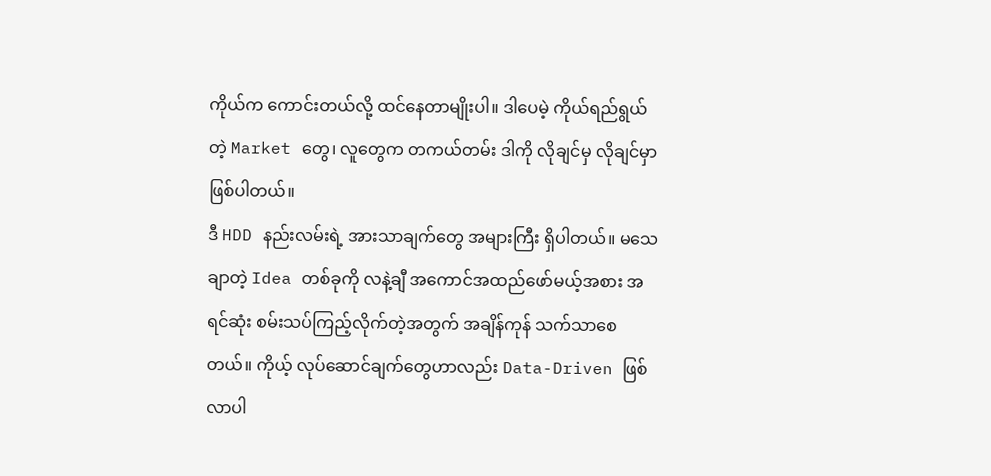ကိုယ်က ကောင်းတယ်လို့ ထင်နေတာမျိုးပါ။ ဒါပေမဲ့ ကိုယ်ရည်ရွယ်တဲ့ Market တွေ၊ လူတွေက တကယ်တမ်း ဒါကို လိုချင်မှ လိုချင်မှာဖြစ်ပါတယ်။
ဒီ HDD နည်းလမ်းရဲ့ အားသာချက်တွေ အများကြီး ရှိပါတယ်။ မသေချာတဲ့ Idea တစ်ခုကို လနဲ့ချီ အကောင်အထည်ဖော်မယ့်အစား အရင်ဆုံး စမ်းသပ်ကြည့်လိုက်တဲ့အတွက် အချိန်ကုန် သက်သာစေတယ်။ ကိုယ့် လုပ်ဆောင်ချက်တွေဟာလည်း Data-Driven ဖြစ်လာပါ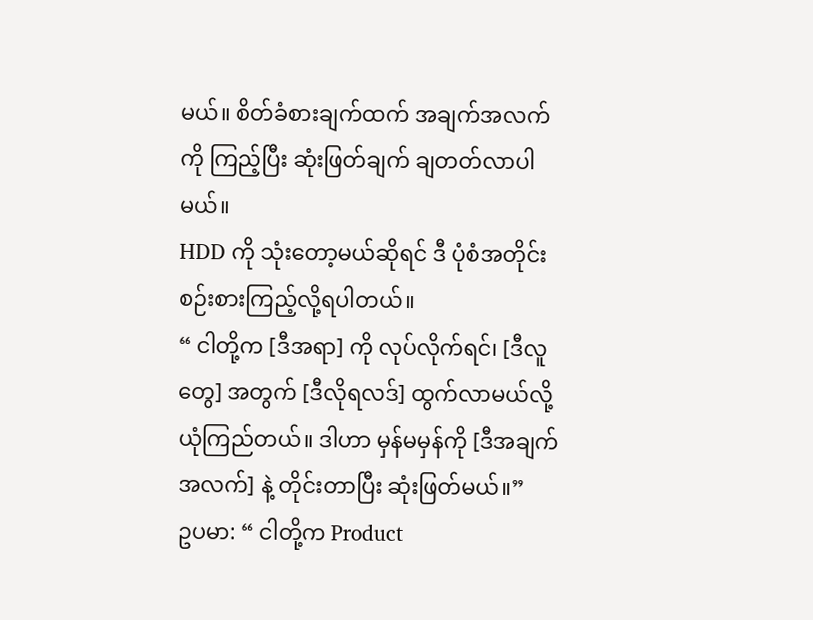မယ်။ စိတ်ခံစားချက်ထက် အချက်အလက်ကို ကြည့်ပြီး ဆုံးဖြတ်ချက် ချတတ်လာပါမယ်။
HDD ကို သုံးတော့မယ်ဆိုရင် ဒီ ပုံစံအတိုင်း စဉ်းစားကြည့်လို့ရပါတယ်။
“ ငါတို့က [ဒီအရာ] ကို လုပ်လိုက်ရင်၊ [ဒီလူတွေ] အတွက် [ဒီလိုရလဒ်] ထွက်လာမယ်လို့ ယုံကြည်တယ်။ ဒါဟာ မှန်မမှန်ကို [ဒီအချက်အလက်] နဲ့ တိုင်းတာပြီး ဆုံးဖြတ်မယ်။”
ဥပမာ: “ ငါတို့က Product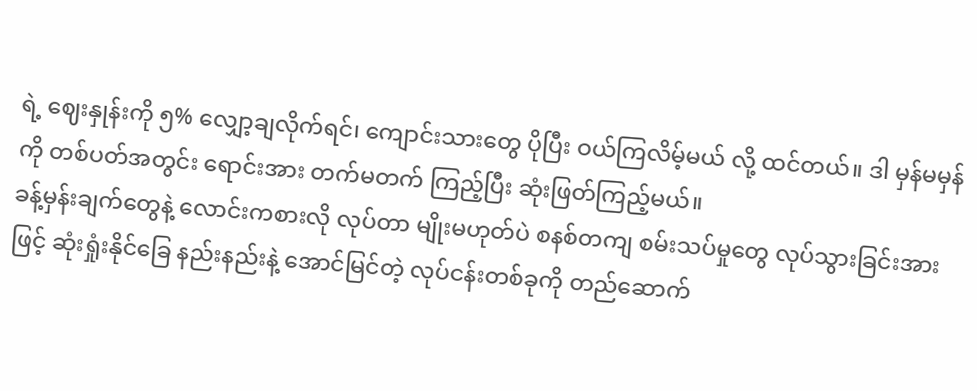ရဲ့ ဈေးနှုန်းကို ၅% လျှော့ချလိုက်ရင်၊ ကျောင်းသားတွေ ပိုပြီး ဝယ်ကြလိမ့်မယ် လို့ ထင်တယ်။ ဒါ မှန်မမှန်ကို တစ်ပတ်အတွင်း ရောင်းအား တက်မတက် ကြည့်ပြီး ဆုံးဖြတ်ကြည့်မယ်။
ခန့်မှန်းချက်တွေနဲ့ လောင်းကစားလို လုပ်တာ မျိုးမဟုတ်ပဲ စနစ်တကျ စမ်းသပ်မှုတွေ လုပ်သွားခြင်းအားဖြင့် ဆုံးရှုံးနိုင်ခြေ နည်းနည်းနဲ့ အောင်မြင်တဲ့ လုပ်ငန်းတစ်ခုကို တည်ဆောက်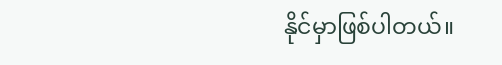နိုင်မှာဖြစ်ပါတယ်။